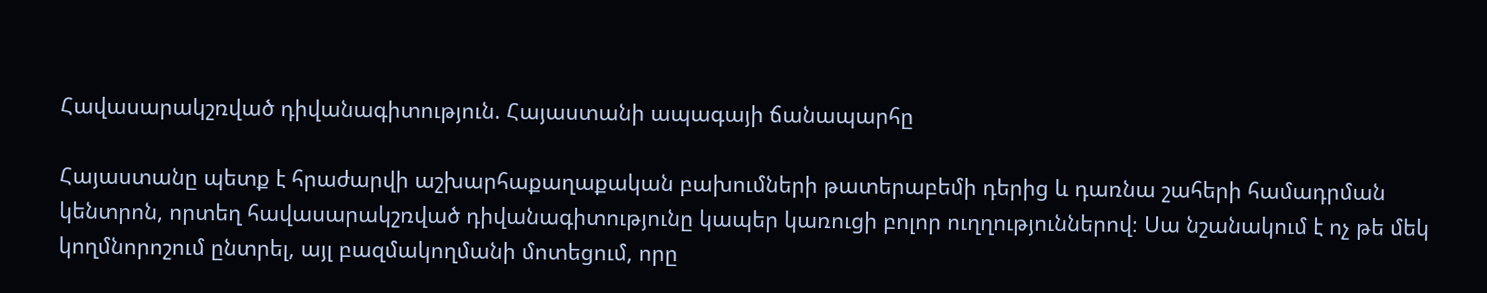Հավասարակշռված դիվանագիտություն. Հայաստանի ապագայի ճանապարհը

Հայաստանը պետք է հրաժարվի աշխարհաքաղաքական բախումների թատերաբեմի դերից և դառնա շահերի համադրման կենտրոն, որտեղ հավասարակշռված դիվանագիտությունը կապեր կառուցի բոլոր ուղղություններով։ Սա նշանակում է ոչ թե մեկ կողմնորոշում ընտրել, այլ բազմակողմանի մոտեցում, որը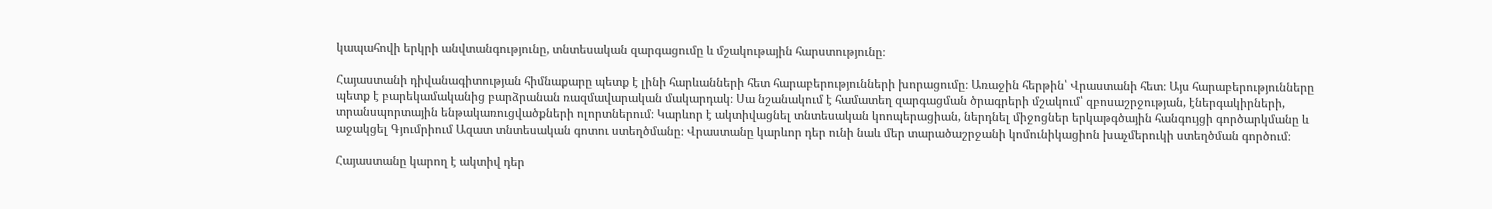կապահովի երկրի անվտանգությունը, տնտեսական զարգացումը և մշակութային հարստությունը։

Հայաստանի դիվանագիտության հիմնաքարը պետք է լինի հարևանների հետ հարաբերությունների խորացումը։ Առաջին հերթին՝ Վրաստանի հետ։ Այս հարաբերությունները պետք է բարեկամականից բարձրանան ռազմավարական մակարդակ։ Սա նշանակում է համատեղ զարգացման ծրագրերի մշակում՝ զբոսաշրջության, էներգակիրների, տրանսպորտային ենթակառուցվածքների ոլորտներում։ Կարևոր է ակտիվացնել տնտեսական կոոպերացիան, ներդնել միջոցներ երկաթգծային հանգույցի գործարկմանը և աջակցել Գյումրիում Ազատ տնտեսական գոտու ստեղծմանը։ Վրաստանը կարևոր դեր ունի նաև մեր տարածաշրջանի կոմունիկացիոն խաչմերուկի ստեղծման գործում։

Հայաստանը կարող է ակտիվ դեր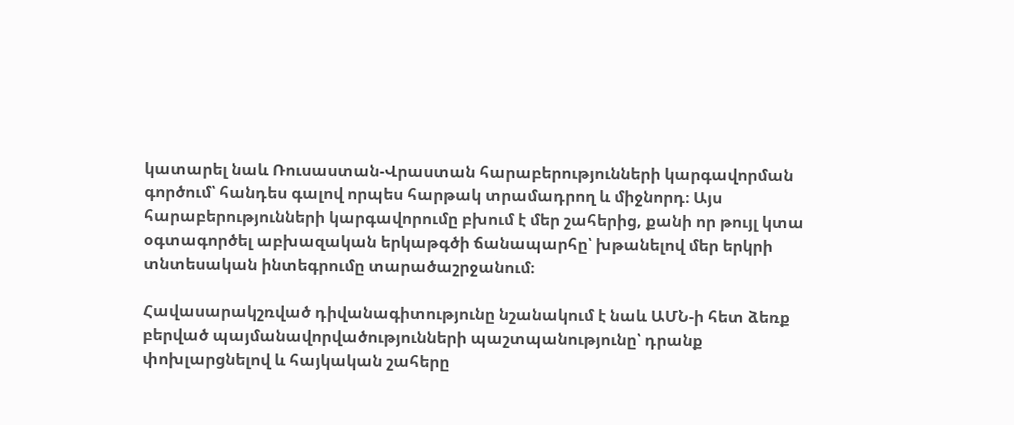կատարել նաև Ռուսաստան-Վրաստան հարաբերությունների կարգավորման գործում՝ հանդես գալով որպես հարթակ տրամադրող և միջնորդ։ Այս հարաբերությունների կարգավորումը բխում է մեր շահերից, քանի որ թույլ կտա օգտագործել աբխազական երկաթգծի ճանապարհը՝ խթանելով մեր երկրի տնտեսական ինտեգրումը տարածաշրջանում։

Հավասարակշռված դիվանագիտությունը նշանակում է նաև ԱՄՆ-ի հետ ձեռք բերված պայմանավորվածությունների պաշտպանությունը՝ դրանք փոխլարցնելով և հայկական շահերը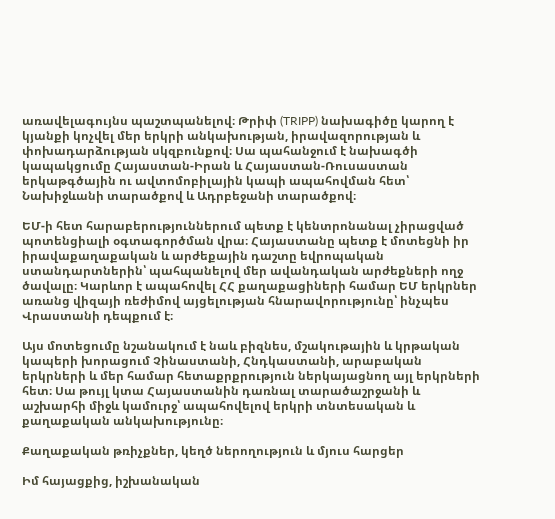առավելագույնս պաշտպանելով։ Թրիփ (TRIPP) նախագիծը կարող է կյանքի կոչվել մեր երկրի անկախության, իրավազորության և փոխադարձության սկզբունքով։ Սա պահանջում է նախագծի կապակցումը Հայաստան-Իրան և Հայաստան-Ռուսաստան երկաթգծային ու ավտոմոբիլային կապի ապահովման հետ՝ Նախիջևանի տարածքով և Ադրբեջանի տարածքով։

ԵՄ-ի հետ հարաբերություններում պետք է կենտրոնանալ չիրացված պոտենցիալի օգտագործման վրա։ Հայաստանը պետք է մոտեցնի իր իրավաքաղաքական և արժեքային դաշտը եվրոպական ստանդարտներին՝ պահպանելով մեր ավանդական արժեքների ողջ ծավալը։ Կարևոր է ապահովել ՀՀ քաղաքացիների համար ԵՄ երկրներ առանց վիզայի ռեժիմով այցելության հնարավորությունը՝ ինչպես Վրաստանի դեպքում է։

Այս մոտեցումը նշանակում է նաև բիզնես, մշակութային և կրթական կապերի խորացում Չինաստանի, Հնդկաստանի, արաբական երկրների և մեր համար հետաքրքրություն ներկայացնող այլ երկրների հետ։ Սա թույլ կտա Հայաստանին դառնալ տարածաշրջանի և աշխարհի միջև կամուրջ՝ ապահովելով երկրի տնտեսական և քաղաքական անկախությունը։

Քաղաքական թռիչքներ, կեղծ ներողություն և մյուս հարցեր

Իմ հայացքից, իշխանական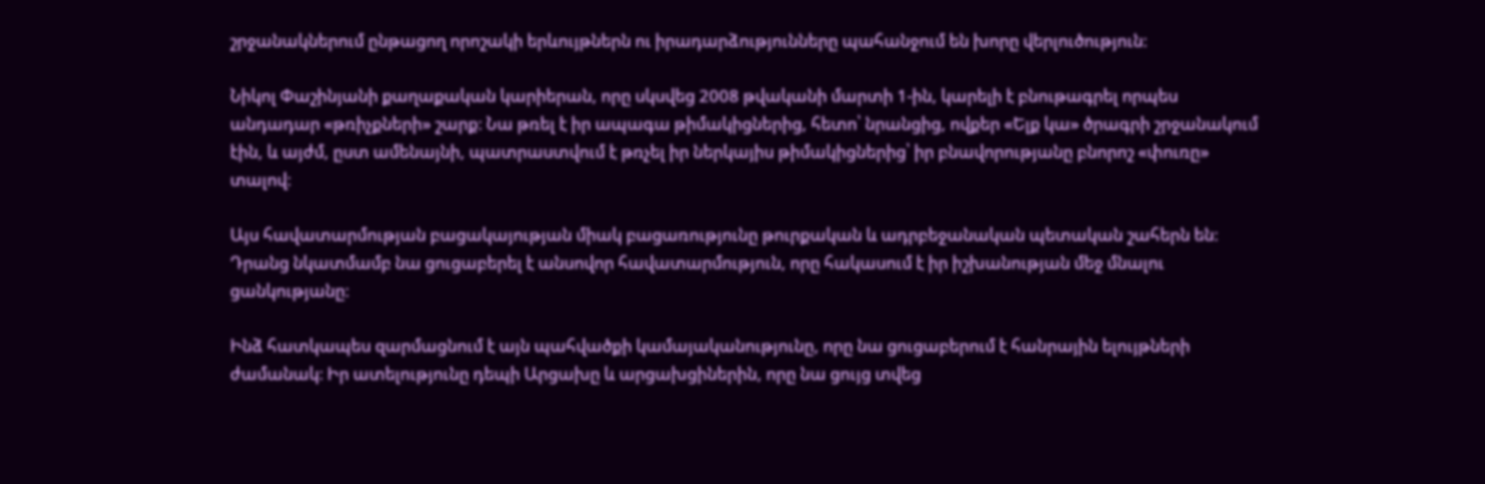շրջանակներում ընթացող որոշակի երևույթներն ու իրադարձությունները պահանջում են խորը վերլուծություն։

Նիկոլ Փաշինյանի քաղաքական կարիերան, որը սկսվեց 2008 թվականի մարտի 1-ին, կարելի է բնութագրել որպես անդադար «թռիչքների» շարք։ Նա թռել է իր ապագա թիմակիցներից, հետո՝ նրանցից, ովքեր «Ելք կա» ծրագրի շրջանակում էին, և այժմ, ըստ ամենայնի, պատրաստվում է թռչել իր ներկայիս թիմակիցներից՝ իր բնավորությանը բնորոշ «փուռը» տալով։

Այս հավատարմության բացակայության միակ բացառությունը թուրքական և ադրբեջանական պետական շահերն են։ Դրանց նկատմամբ նա ցուցաբերել է անսովոր հավատարմություն, որը հակասում է իր իշխանության մեջ մնալու ցանկությանը։

Ինձ հատկապես զարմացնում է այն պահվածքի կամայականությունը, որը նա ցուցաբերում է հանրային ելույթների ժամանակ։ Իր ատելությունը դեպի Արցախը և արցախցիներին, որը նա ցույց տվեց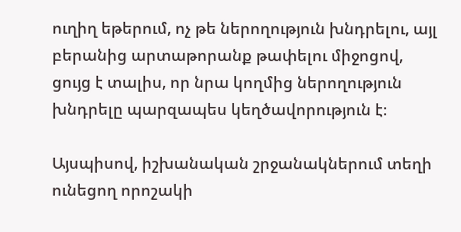ուղիղ եթերում, ոչ թե ներողություն խնդրելու, այլ բերանից արտաթորանք թափելու միջոցով, ցույց է տալիս, որ նրա կողմից ներողություն խնդրելը պարզապես կեղծավորություն է։

Այսպիսով, իշխանական շրջանակներում տեղի ունեցող որոշակի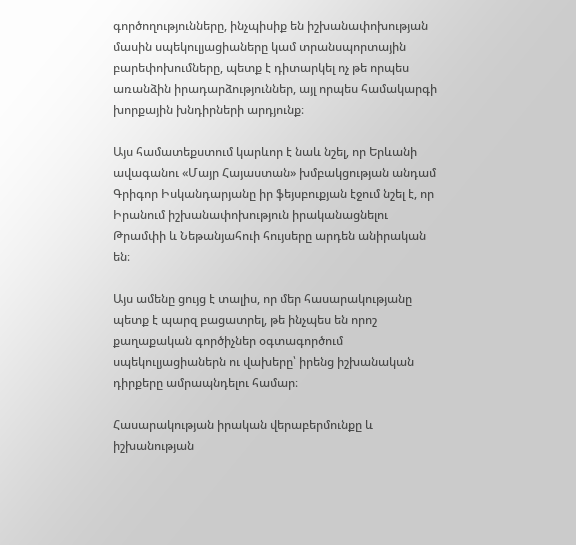գործողությունները, ինչպիսիք են իշխանափոխության մասին սպեկուլյացիաները կամ տրանսպորտային բարեփոխումները, պետք է դիտարկել ոչ թե որպես առանձին իրադարձություններ, այլ որպես համակարգի խորքային խնդիրների արդյունք։

Այս համատեքստում կարևոր է նաև նշել, որ Երևանի ավագանու «Մայր Հայաստան» խմբակցության անդամ Գրիգոր Իսկանդարյանը իր ֆեյսբուքյան էջում նշել է, որ Իրանում իշխանափոխություն իրականացնելու Թրամփի և Նեթանյահուի հույսերը արդեն անիրական են։

Այս ամենը ցույց է տալիս, որ մեր հասարակությանը պետք է պարզ բացատրել, թե ինչպես են որոշ քաղաքական գործիչներ օգտագործում սպեկուլյացիաներն ու վախերը՝ իրենց իշխանական դիրքերը ամրապնդելու համար։

Հասարակության իրական վերաբերմունքը և իշխանության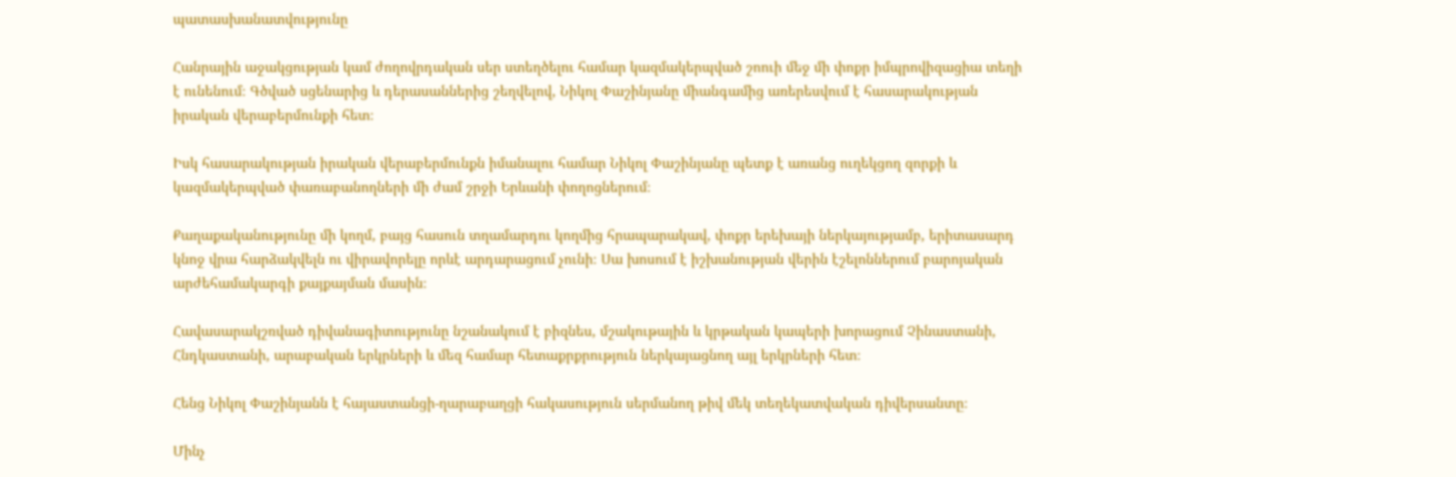պատասխանատվությունը

Հանրային աջակցության կամ ժողովրդական սեր ստեղծելու համար կազմակերպված շոուի մեջ մի փոքր իմպրովիզացիա տեղի է ունենում։ Գծված սցենարից և դերասաններից շեղվելով, Նիկոլ Փաշինյանը միանգամից առերեսվում է հասարակության իրական վերաբերմունքի հետ։

Իսկ հասարակության իրական վերաբերմունքն իմանալու համար Նիկոլ Փաշինյանը պետք է առանց ուղեկցող զորքի և կազմակերպված փառաբանողների մի ժամ շրջի Երևանի փողոցներում։

Քաղաքականությունը մի կողմ, բայց հասուն տղամարդու կողմից հրապարակավ, փոքր երեխայի ներկայությամբ, երիտասարդ կնոջ վրա հարձակվելն ու վիրավորելը որևէ արդարացում չունի։ Սա խոսում է իշխանության վերին էշելոններում բարոյական արժեհամակարգի քայքայման մասին։

Հավասարակշռված դիվանագիտությունը նշանակում է բիզնես, մշակութային և կրթական կապերի խորացում Չինաստանի, Հնդկաստանի, արաբական երկրների և մեզ համար հետաքրքրություն ներկայացնող այլ երկրների հետ։

Հենց Նիկոլ Փաշինյանն է հայաստանցի-ղարաբաղցի հակասություն սերմանող թիվ մեկ տեղեկատվական դիվերսանտը։

Մինչ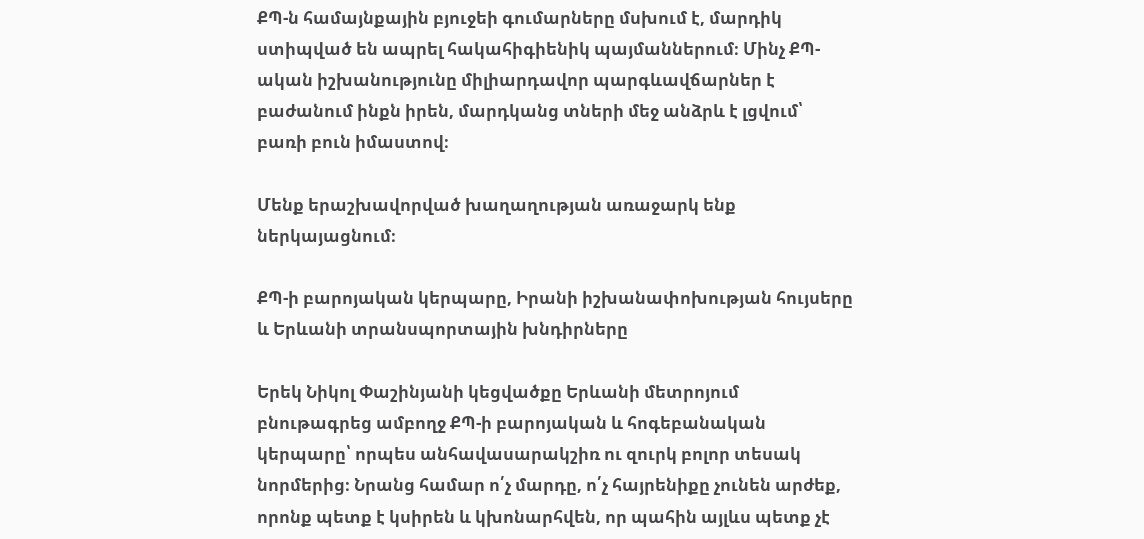ՔՊ-ն համայնքային բյուջեի գումարները մսխում է, մարդիկ ստիպված են ապրել հակահիգիենիկ պայմաններում։ Մինչ ՔՊ-ական իշխանությունը միլիարդավոր պարգևավճարներ է բաժանում ինքն իրեն, մարդկանց տների մեջ անձրև է լցվում՝ բառի բուն իմաստով։

Մենք երաշխավորված խաղաղության առաջարկ ենք ներկայացնում։

ՔՊ-ի բարոյական կերպարը, Իրանի իշխանափոխության հույսերը և Երևանի տրանսպորտային խնդիրները

Երեկ Նիկոլ Փաշինյանի կեցվածքը Երևանի մետրոյում բնութագրեց ամբողջ ՔՊ-ի բարոյական և հոգեբանական կերպարը՝ որպես անհավասարակշիռ ու զուրկ բոլոր տեսակ նորմերից։ Նրանց համար ո՛չ մարդը, ո՛չ հայրենիքը չունեն արժեք, որոնք պետք է կսիրեն և կխոնարհվեն, որ պահին այլևս պետք չէ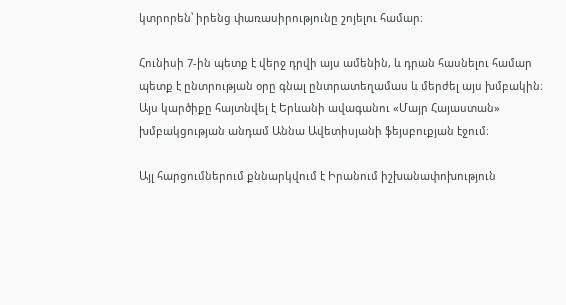կտրորեն՝ իրենց փառասիրությունը շոյելու համար։

Հունիսի 7-ին պետք է վերջ դրվի այս ամենին, և դրան հասնելու համար պետք է ընտրության օրը գնալ ընտրատեղամաս և մերժել այս խմբակին։ Այս կարծիքը հայտնվել է Երևանի ավագանու «Մայր Հայաստան» խմբակցության անդամ Աննա Ավետիսյանի ֆեյսբուքյան էջում։

Այլ հարցումներում քննարկվում է Իրանում իշխանափոխություն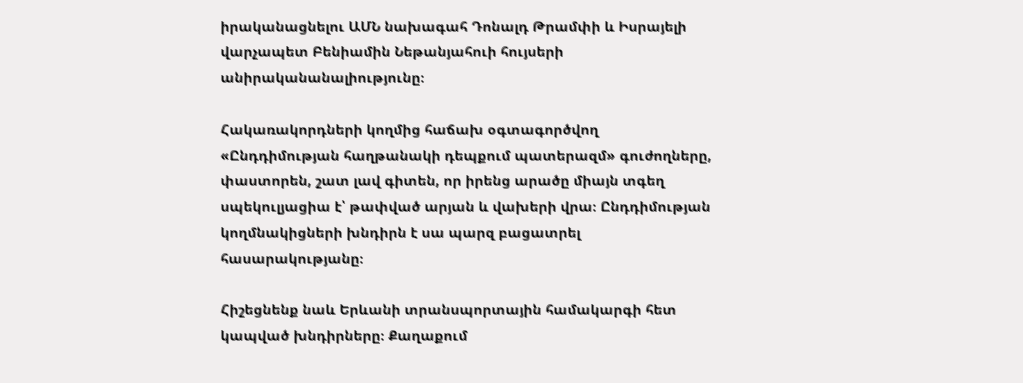իրականացնելու ԱՄՆ նախագահ Դոնալդ Թրամփի և Իսրայելի վարչապետ Բենիամին Նեթանյահուի հույսերի անիրականանալիությունը։

Հակառակորդների կողմից հաճախ օգտագործվող «Ընդդիմության հաղթանակի դեպքում պատերազմ» գուժողները, փաստորեն, շատ լավ գիտեն, որ իրենց արածը միայն տգեղ սպեկուլյացիա է՝ թափված արյան և վախերի վրա։ Ընդդիմության կողմնակիցների խնդիրն է սա պարզ բացատրել հասարակությանը։

Հիշեցնենք նաև Երևանի տրանսպորտային համակարգի հետ կապված խնդիրները։ Քաղաքում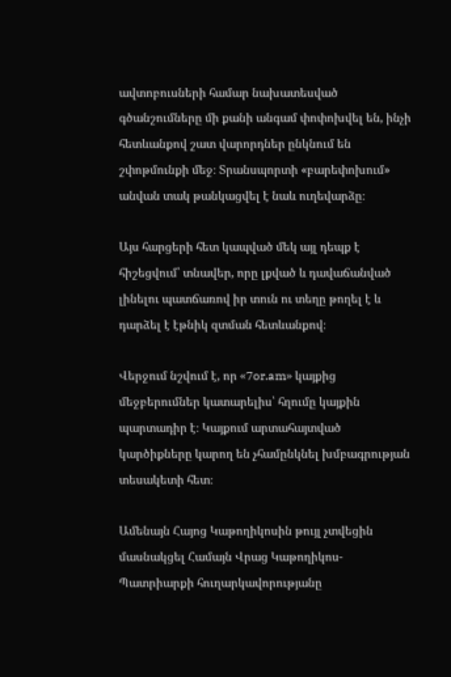ավտոբուսների համար նախատեսված գծանշումները մի քանի անգամ փոփոխվել են, ինչի հետևանքով շատ վարորդներ ընկնում են շփոթմունքի մեջ։ Տրանսպորտի «բարեփոխում» անվան տակ թանկացվել է նաև ուղեվարձը։

Այս հարցերի հետ կապված մեկ այլ դեպք է հիշեցվում՝ տնավեր, որը լքված և դավաճանված լինելու պատճառով իր տուն ու տեղը թողել է և դարձել է էթնիկ զտման հետևանքով։

Վերջում նշվում է, որ «7or.am» կայքից մեջբերումներ կատարելիս՝ հղումը կայքին պարտադիր է։ Կայքում արտահայտված կարծիքները կարող են չհամընկնել խմբագրության տեսակետի հետ։

Ամենայն Հայոց Կաթողիկոսին թույլ չտվեցին մասնակցել Համայն Վրաց Կաթողիկոս-Պատրիարքի հուղարկավորությանը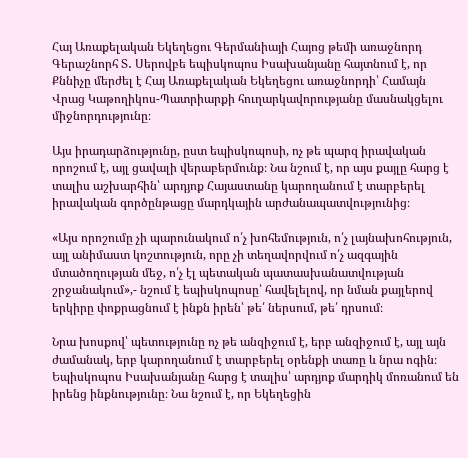Հայ Առաքելական Եկեղեցու Գերմանիայի Հայոց թեմի առաջնորդ Գերաշնորհ Տ․ Սերովբե եպիսկոպոս Իսախանյանը հայտնում է, որ Քննիչը մերժել է Հայ Առաքելական Եկեղեցու առաջնորդի՝ Համայն Վրաց Կաթողիկոս-Պատրիարքի հուղարկավորությանը մասնակցելու միջնորդությունը։

Այս իրադարձությունը, ըստ եպիսկոպոսի, ոչ թե պարզ իրավական որոշում է, այլ ցավալի վերաբերմունք։ Նա նշում է, որ այս քայլը հարց է տալիս աշխարհին՝ արդյոք Հայաստանը կարողանում է տարբերել իրավական գործընթացը մարդկային արժանապատվությունից։

«Այս որոշումը չի պարունակում ո՛չ խոհեմություն, ո՛չ լայնախոհություն, այլ անիմաստ կոշտություն, որը չի տեղավորվում ո՛չ ազգային մտածողության մեջ, ո՛չ էլ պետական պատասխանատվության շրջանակում»,- նշում է եպիսկոպոսը՝ հավելելով, որ նման քայլերով երկիրը փոքրացնում է ինքն իրեն՝ թե՛ ներսում, թե՛ դրսում։

Նրա խոսքով՝ պետությունը ոչ թե անզիջում է, երբ անզիջում է, այլ այն ժամանակ, երբ կարողանում է տարբերել օրենքի տառը և նրա ոգին։ Եպիսկոպոս Իսախանյանը հարց է տալիս՝ արդյոք մարդիկ մոռանում են իրենց ինքնությունը։ Նա նշում է, որ Եկեղեցին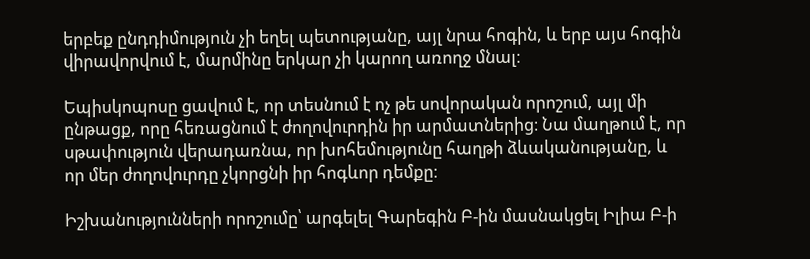երբեք ընդդիմություն չի եղել պետությանը, այլ նրա հոգին, և երբ այս հոգին վիրավորվում է, մարմինը երկար չի կարող առողջ մնալ։

Եպիսկոպոսը ցավում է, որ տեսնում է ոչ թե սովորական որոշում, այլ մի ընթացք, որը հեռացնում է ժողովուրդին իր արմատներից։ Նա մաղթում է, որ սթափություն վերադառնա, որ խոհեմությունը հաղթի ձևականությանը, և որ մեր ժողովուրդը չկորցնի իր հոգևոր դեմքը։

Իշխանությունների որոշումը՝ արգելել Գարեգին Բ-ին մասնակցել Իլիա Բ-ի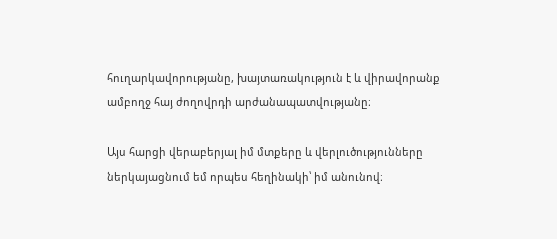հուղարկավորությանը, խայտառակություն է և վիրավորանք ամբողջ հայ ժողովրդի արժանապատվությանը։

Այս հարցի վերաբերյալ իմ մտքերը և վերլուծությունները ներկայացնում եմ որպես հեղինակի՝ իմ անունով։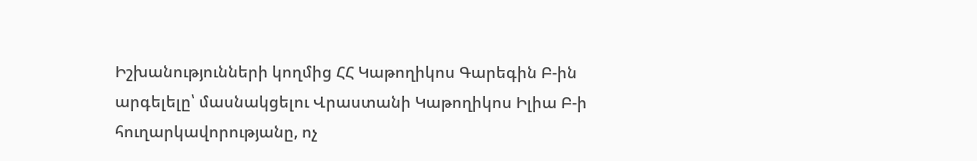Իշխանությունների կողմից ՀՀ Կաթողիկոս Գարեգին Բ-ին արգելելը՝ մասնակցելու Վրաստանի Կաթողիկոս Իլիա Բ-ի հուղարկավորությանը, ոչ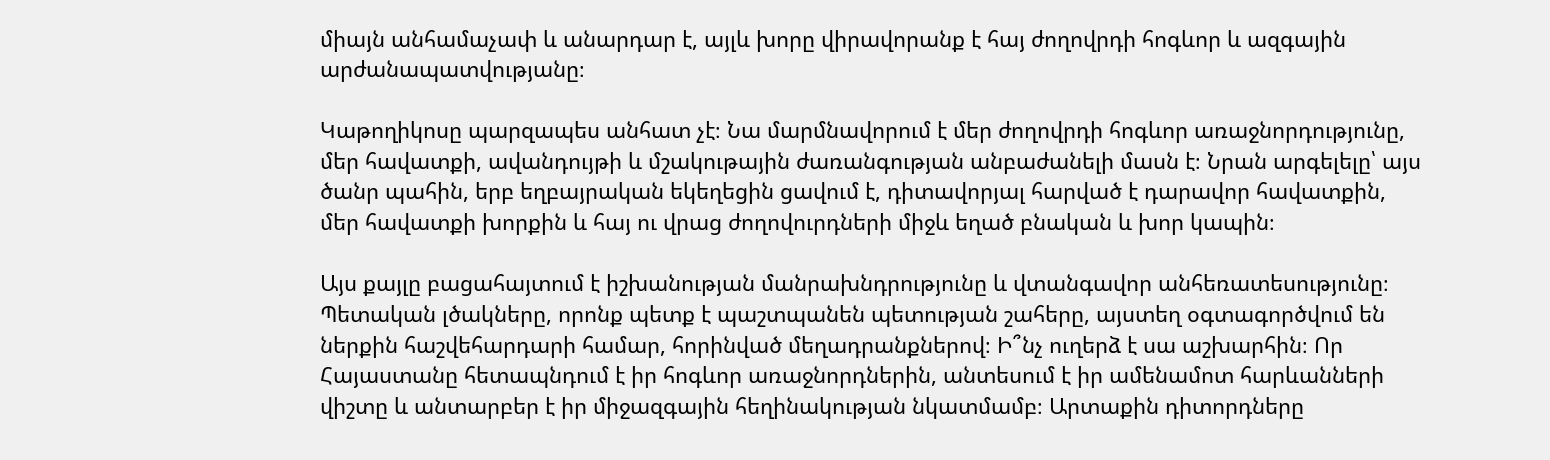միայն անհամաչափ և անարդար է, այլև խորը վիրավորանք է հայ ժողովրդի հոգևոր և ազգային արժանապատվությանը։

Կաթողիկոսը պարզապես անհատ չէ։ Նա մարմնավորում է մեր ժողովրդի հոգևոր առաջնորդությունը, մեր հավատքի, ավանդույթի և մշակութային ժառանգության անբաժանելի մասն է։ Նրան արգելելը՝ այս ծանր պահին, երբ եղբայրական եկեղեցին ցավում է, դիտավորյալ հարված է դարավոր հավատքին, մեր հավատքի խորքին և հայ ու վրաց ժողովուրդների միջև եղած բնական և խոր կապին։

Այս քայլը բացահայտում է իշխանության մանրախնդրությունը և վտանգավոր անհեռատեսությունը։ Պետական լծակները, որոնք պետք է պաշտպանեն պետության շահերը, այստեղ օգտագործվում են ներքին հաշվեհարդարի համար, հորինված մեղադրանքներով։ Ի՞նչ ուղերձ է սա աշխարհին։ Որ Հայաստանը հետապնդում է իր հոգևոր առաջնորդներին, անտեսում է իր ամենամոտ հարևանների վիշտը և անտարբեր է իր միջազգային հեղինակության նկատմամբ։ Արտաքին դիտորդները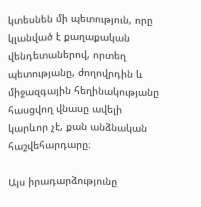կտեսնեն մի պետություն, որը կլանված է քաղաքական վենդետաներով, որտեղ պետությանը, ժողովրդին և միջազգային հեղինակությանը հասցվող վնասը ավելի կարևոր չէ, քան անձնական հաշվեհարդարը։

Այս իրադարձությունը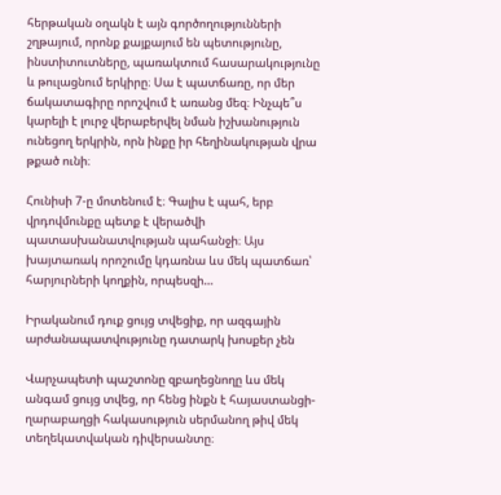հերթական օղակն է այն գործողությունների շղթայում, որոնք քայքայում են պետությունը, ինստիտուտները, պառակտում հասարակությունը և թուլացնում երկիրը։ Սա է պատճառը, որ մեր ճակատագիրը որոշվում է առանց մեզ։ Ինչպե՞ս կարելի է լուրջ վերաբերվել նման իշխանություն ունեցող երկրին, որն ինքը իր հեղինակության վրա թքած ունի։

Հունիսի 7-ը մոտենում է։ Գալիս է պահ, երբ վրդովմունքը պետք է վերածվի պատասխանատվության պահանջի։ Այս խայտառակ որոշումը կդառնա ևս մեկ պատճառ՝ հարյուրների կողքին, որպեսզի…

Իրականում դուք ցույց տվեցիք, որ ազգային արժանապատվությունը դատարկ խոսքեր չեն

Վարչապետի պաշտոնը զբաղեցնողը ևս մեկ անգամ ցույց տվեց, որ հենց ինքն է հայաստանցի-ղարաբաղցի հակասություն սերմանող թիվ մեկ տեղեկատվական դիվերսանտը։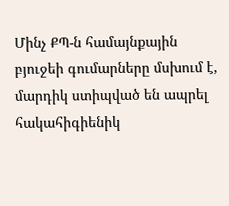Մինչ ՔՊ-ն համայնքային բյուջեի գումարները մսխում է, մարդիկ ստիպված են ապրել հակահիգիենիկ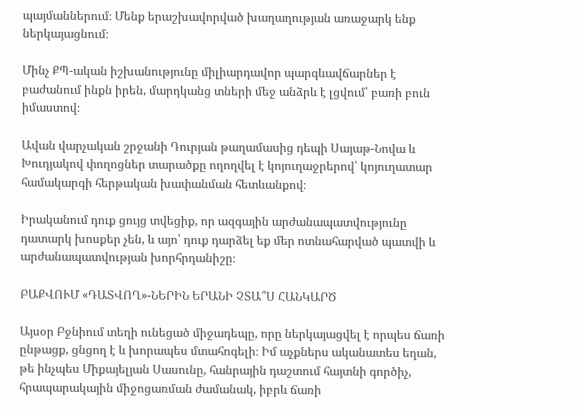պայմաններում։ Մենք երաշխավորված խաղաղության առաջարկ ենք ներկայացնում։

Մինչ ՔՊ-ական իշխանությունը միլիարդավոր պարգևավճարներ է բաժանում ինքն իրեն, մարդկանց տների մեջ անձրև է լցվում՝ բառի բուն իմաստով։

Ավան վարչական շրջանի Դուրյան թաղամասից դեպի Սայաթ-Նովա և Խուդյակով փողոցներ տարածքը ողողվել է կոյուղաջրերով՝ կոյուղատար համակարգի հերթական խափանման հետևանքով։

Իրականում դուք ցույց տվեցիք, որ ազգային արժանապատվությունը դատարկ խոսքեր չեն, և այո՝ դուք դարձել եք մեր ոտնահարված պատվի և արժանապատվության խորհրդանիշը։

ԲԱՔՎՈՒՄ «ԴԱՏՎՈՂ»-ՆԵՐԻՆ ԵՐԱՆԻ ՉՏԱ՞Ս ՀԱՆԿԱՐԾ

Այսօր Բջնիում տեղի ունեցած միջադեպը, որը ներկայացվել է որպես ճառի ընթացք, ցնցող է և խորապես մտահոգելի։ Իմ աչքներս ականատես եղան, թե ինչպես Միքայելյան Սասունը, հանրային դաշտում հայտնի գործիչ, հրապարակային միջոցառման ժամանակ, իբրև ճառի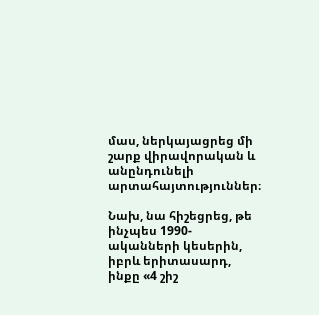մաս, ներկայացրեց մի շարք վիրավորական և անընդունելի արտահայտություններ։

Նախ, նա հիշեցրեց, թե ինչպես 1990-ականների կեսերին, իբրև երիտասարդ, ինքը «4 շիշ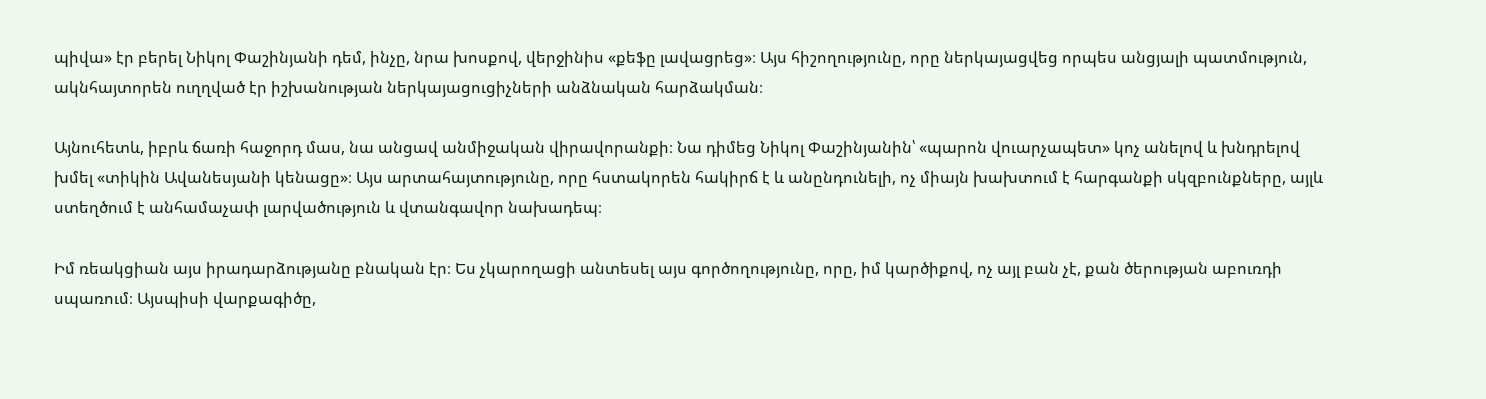պիվա» էր բերել Նիկոլ Փաշինյանի դեմ, ինչը, նրա խոսքով, վերջինիս «քեֆը լավացրեց»։ Այս հիշողությունը, որը ներկայացվեց որպես անցյալի պատմություն, ակնհայտորեն ուղղված էր իշխանության ներկայացուցիչների անձնական հարձակման։

Այնուհետև, իբրև ճառի հաջորդ մաս, նա անցավ անմիջական վիրավորանքի։ Նա դիմեց Նիկոլ Փաշինյանին՝ «պարոն վուարչապետ» կոչ անելով և խնդրելով խմել «տիկին Ավանեսյանի կենացը»։ Այս արտահայտությունը, որը հստակորեն հակիրճ է և անընդունելի, ոչ միայն խախտում է հարգանքի սկզբունքները, այլև ստեղծում է անհամաչափ լարվածություն և վտանգավոր նախադեպ։

Իմ ռեակցիան այս իրադարձությանը բնական էր։ Ես չկարողացի անտեսել այս գործողությունը, որը, իմ կարծիքով, ոչ այլ բան չէ, քան ծերության աբուռդի սպառում։ Այսպիսի վարքագիծը,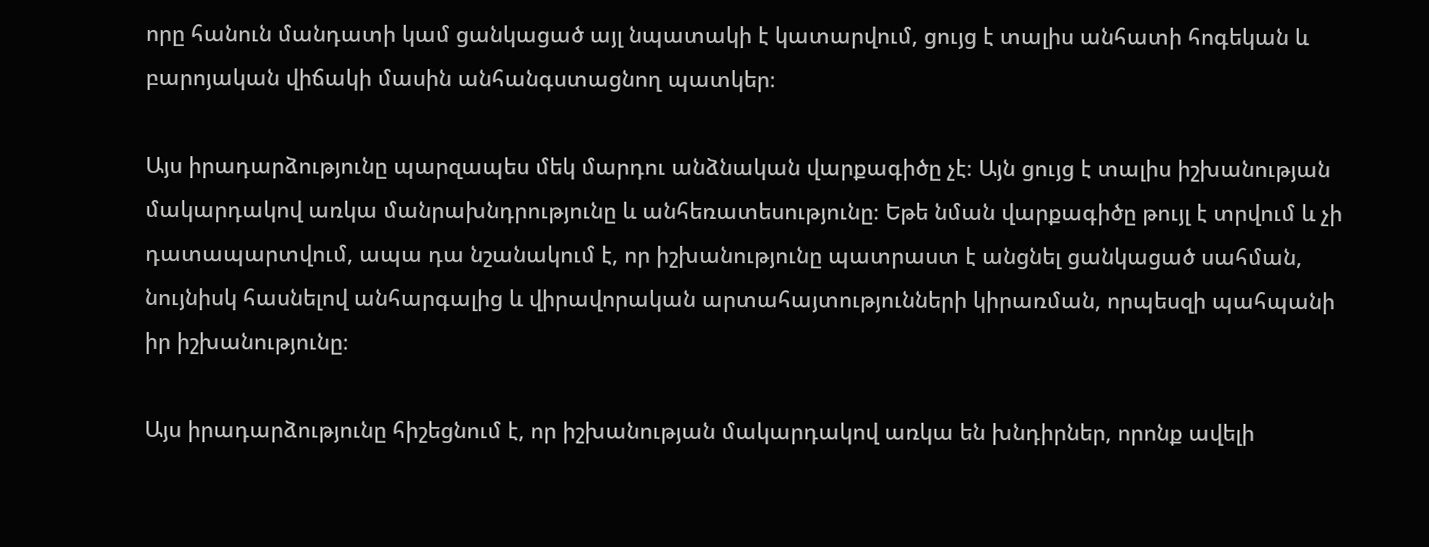որը հանուն մանդատի կամ ցանկացած այլ նպատակի է կատարվում, ցույց է տալիս անհատի հոգեկան և բարոյական վիճակի մասին անհանգստացնող պատկեր։

Այս իրադարձությունը պարզապես մեկ մարդու անձնական վարքագիծը չէ։ Այն ցույց է տալիս իշխանության մակարդակով առկա մանրախնդրությունը և անհեռատեսությունը։ Եթե նման վարքագիծը թույլ է տրվում և չի դատապարտվում, ապա դա նշանակում է, որ իշխանությունը պատրաստ է անցնել ցանկացած սահման, նույնիսկ հասնելով անհարգալից և վիրավորական արտահայտությունների կիրառման, որպեսզի պահպանի իր իշխանությունը։

Այս իրադարձությունը հիշեցնում է, որ իշխանության մակարդակով առկա են խնդիրներ, որոնք ավելի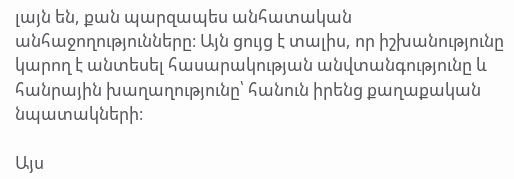լայն են, քան պարզապես անհատական անհաջողությունները։ Այն ցույց է տալիս, որ իշխանությունը կարող է անտեսել հասարակության անվտանգությունը և հանրային խաղաղությունը՝ հանուն իրենց քաղաքական նպատակների։

Այս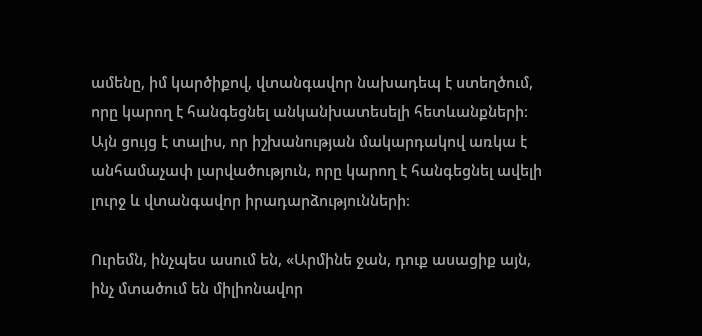ամենը, իմ կարծիքով, վտանգավոր նախադեպ է ստեղծում, որը կարող է հանգեցնել անկանխատեսելի հետևանքների։ Այն ցույց է տալիս, որ իշխանության մակարդակով առկա է անհամաչափ լարվածություն, որը կարող է հանգեցնել ավելի լուրջ և վտանգավոր իրադարձությունների։

Ուրեմն, ինչպես ասում են, «Արմինե ջան, դուք ասացիք այն, ինչ մտածում են միլիոնավոր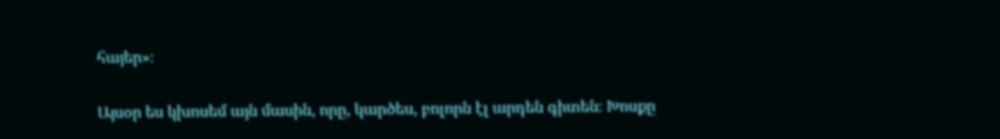հայեր»։

Այսօր ես կխոսեմ այն մասին, որը, կարծես, բոլորն էլ արդեն գիտեն։ Խոսքը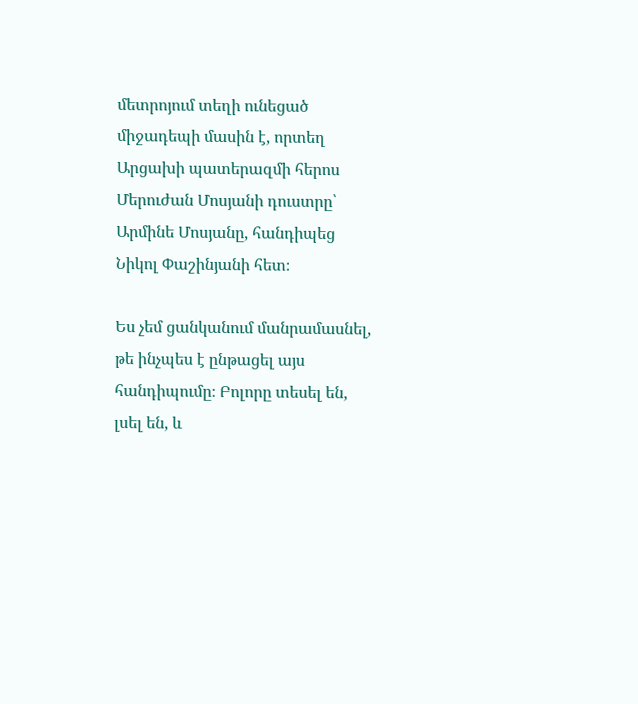մետրոյում տեղի ունեցած միջադեպի մասին է, որտեղ Արցախի պատերազմի հերոս Մերուժան Մոսյանի դուստրը՝ Արմինե Մոսյանը, հանդիպեց Նիկոլ Փաշինյանի հետ։

Ես չեմ ցանկանում մանրամասնել, թե ինչպես է ընթացել այս հանդիպումը։ Բոլորը տեսել են, լսել են, և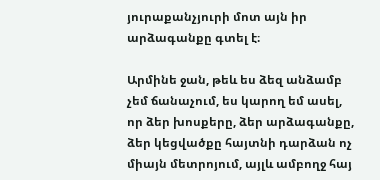յուրաքանչյուրի մոտ այն իր արձագանքը գտել է։

Արմինե ջան, թեև ես ձեզ անձամբ չեմ ճանաչում, ես կարող եմ ասել, որ ձեր խոսքերը, ձեր արձագանքը, ձեր կեցվածքը հայտնի դարձան ոչ միայն մետրոյում, այլև ամբողջ հայ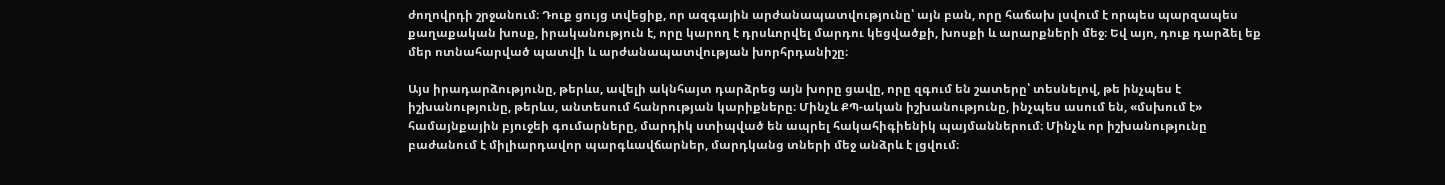ժողովրդի շրջանում։ Դուք ցույց տվեցիք, որ ազգային արժանապատվությունը՝ այն բան, որը հաճախ լսվում է որպես պարզապես քաղաքական խոսք, իրականություն է, որը կարող է դրսևորվել մարդու կեցվածքի, խոսքի և արարքների մեջ։ Եվ այո, դուք դարձել եք մեր ոտնահարված պատվի և արժանապատվության խորհրդանիշը։

Այս իրադարձությունը, թերևս, ավելի ակնհայտ դարձրեց այն խորը ցավը, որը զգում են շատերը՝ տեսնելով, թե ինչպես է իշխանությունը, թերևս, անտեսում հանրության կարիքները։ Մինչև ՔՊ-ական իշխանությունը, ինչպես ասում են, «մսխում է» համայնքային բյուջեի գումարները, մարդիկ ստիպված են ապրել հակահիգիենիկ պայմաններում։ Մինչև որ իշխանությունը բաժանում է միլիարդավոր պարգևավճարներ, մարդկանց տների մեջ անձրև է լցվում։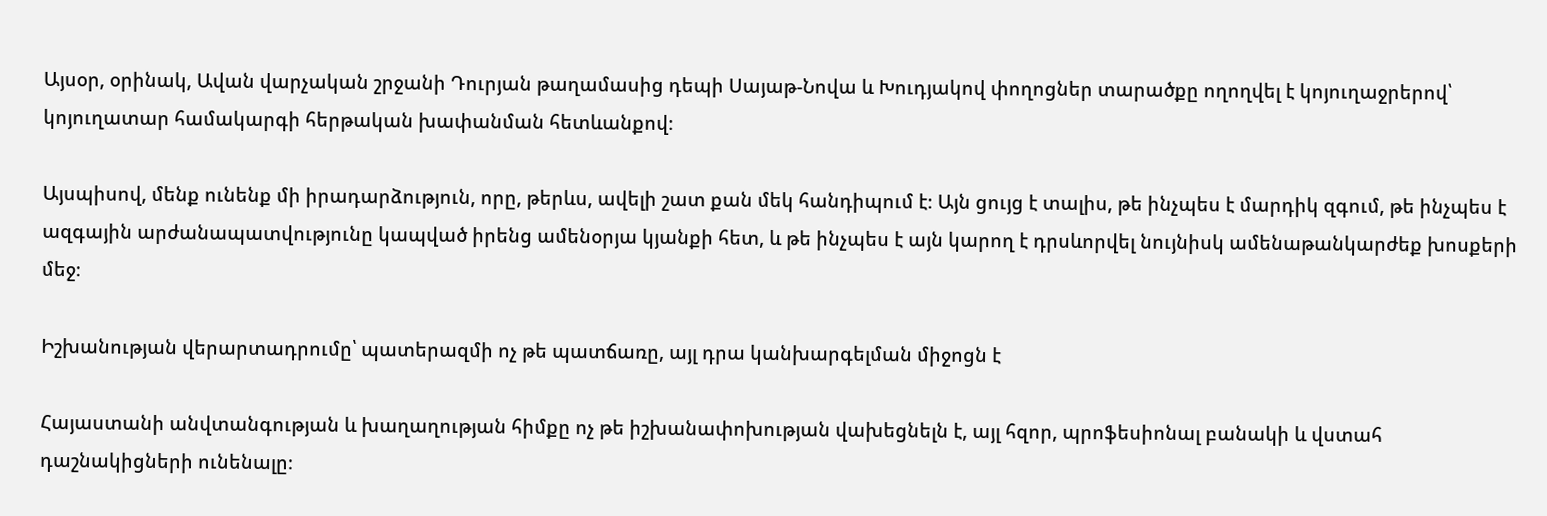Այսօր, օրինակ, Ավան վարչական շրջանի Դուրյան թաղամասից դեպի Սայաթ-Նովա և Խուդյակով փողոցներ տարածքը ողողվել է կոյուղաջրերով՝ կոյուղատար համակարգի հերթական խափանման հետևանքով։

Այսպիսով, մենք ունենք մի իրադարձություն, որը, թերևս, ավելի շատ քան մեկ հանդիպում է։ Այն ցույց է տալիս, թե ինչպես է մարդիկ զգում, թե ինչպես է ազգային արժանապատվությունը կապված իրենց ամենօրյա կյանքի հետ, և թե ինչպես է այն կարող է դրսևորվել նույնիսկ ամենաթանկարժեք խոսքերի մեջ։

Իշխանության վերարտադրումը՝ պատերազմի ոչ թե պատճառը, այլ դրա կանխարգելման միջոցն է

Հայաստանի անվտանգության և խաղաղության հիմքը ոչ թե իշխանափոխության վախեցնելն է, այլ հզոր, պրոֆեսիոնալ բանակի և վստահ դաշնակիցների ունենալը։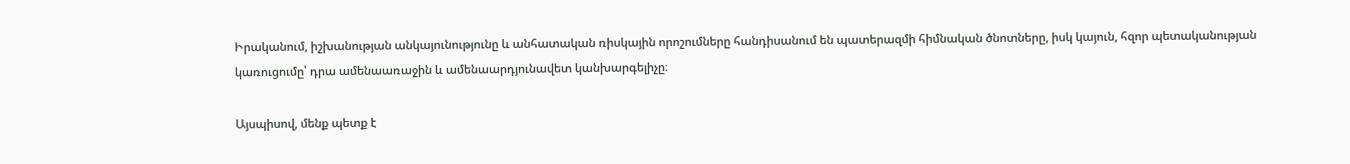Իրականում, իշխանության անկայունությունը և անհատական ռիսկային որոշումները հանդիսանում են պատերազմի հիմնական ծնոտները, իսկ կայուն, հզոր պետականության կառուցումը՝ դրա ամենաառաջին և ամենաարդյունավետ կանխարգելիչը։

Այսպիսով, մենք պետք է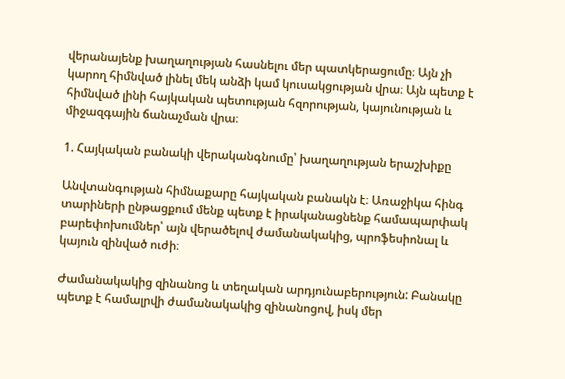վերանայենք խաղաղության հասնելու մեր պատկերացումը։ Այն չի կարող հիմնված լինել մեկ անձի կամ կուսակցության վրա։ Այն պետք է հիմնված լինի հայկական պետության հզորության, կայունության և միջազգային ճանաչման վրա։

1. Հայկական բանակի վերականգնումը՝ խաղաղության երաշխիքը

Անվտանգության հիմնաքարը հայկական բանակն է։ Առաջիկա հինգ տարիների ընթացքում մենք պետք է իրականացնենք համապարփակ բարեփոխումներ՝ այն վերածելով ժամանակակից, պրոֆեսիոնալ և կայուն զինված ուժի։

Ժամանակակից զինանոց և տեղական արդյունաբերություն: Բանակը պետք է համալրվի ժամանակակից զինանոցով, իսկ մեր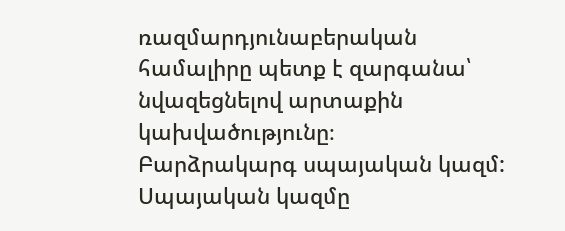ռազմարդյունաբերական համալիրը պետք է զարգանա՝ նվազեցնելով արտաքին կախվածությունը։
Բարձրակարգ սպայական կազմ: Սպայական կազմը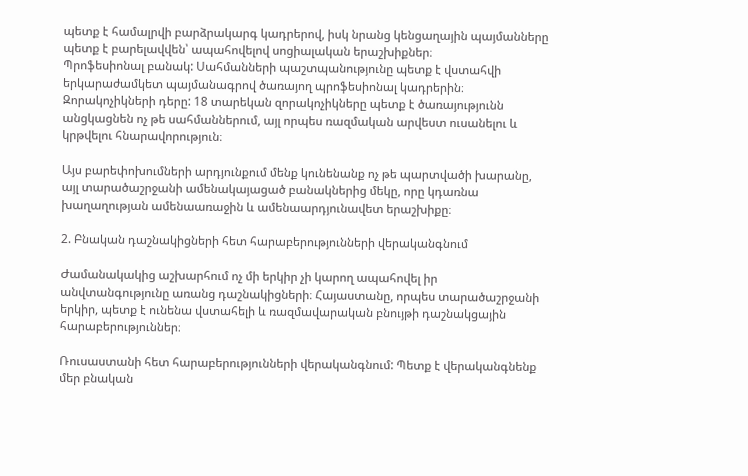պետք է համալրվի բարձրակարգ կադրերով, իսկ նրանց կենցաղային պայմանները պետք է բարելավվեն՝ ապահովելով սոցիալական երաշխիքներ։
Պրոֆեսիոնալ բանակ: Սահմանների պաշտպանությունը պետք է վստահվի երկարաժամկետ պայմանագրով ծառայող պրոֆեսիոնալ կադրերին։
Զորակոչիկների դերը: 18 տարեկան զորակոչիկները պետք է ծառայությունն անցկացնեն ոչ թե սահմաններում, այլ որպես ռազմական արվեստ ուսանելու և կրթվելու հնարավորություն։

Այս բարեփոխումների արդյունքում մենք կունենանք ոչ թե պարտվածի խարանը, այլ տարածաշրջանի ամենակայացած բանակներից մեկը, որը կդառնա խաղաղության ամենաառաջին և ամենաարդյունավետ երաշխիքը։

2. Բնական դաշնակիցների հետ հարաբերությունների վերականգնում

Ժամանակակից աշխարհում ոչ մի երկիր չի կարող ապահովել իր անվտանգությունը առանց դաշնակիցների։ Հայաստանը, որպես տարածաշրջանի երկիր, պետք է ունենա վստահելի և ռազմավարական բնույթի դաշնակցային հարաբերություններ։

Ռուսաստանի հետ հարաբերությունների վերականգնում: Պետք է վերականգնենք մեր բնական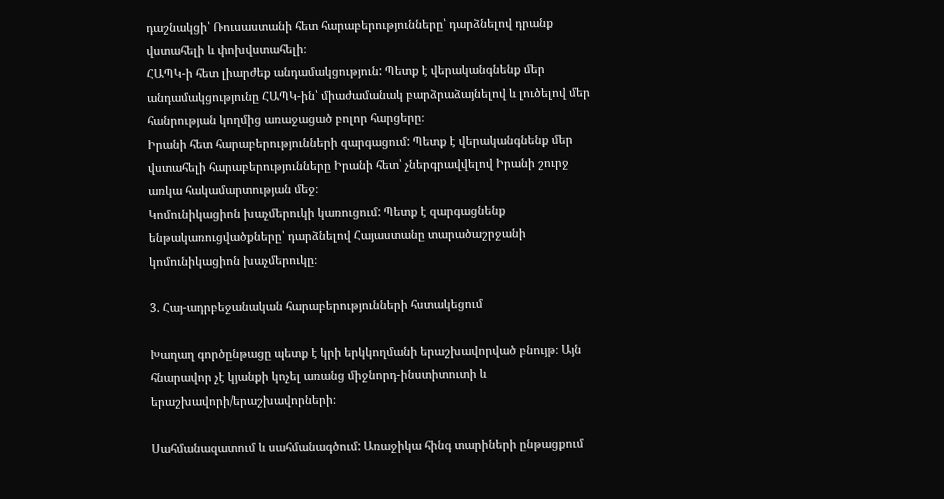դաշնակցի՝ Ռուսաստանի հետ հարաբերությունները՝ դարձնելով դրանք վստահելի և փոխվստահելի։
ՀԱՊԿ-ի հետ լիարժեք անդամակցություն: Պետք է վերականգնենք մեր անդամակցությունը ՀԱՊԿ-ին՝ միաժամանակ բարձրաձայնելով և լուծելով մեր հանրության կողմից առաջացած բոլոր հարցերը։
Իրանի հետ հարաբերությունների զարգացում: Պետք է վերականգնենք մեր վստահելի հարաբերությունները Իրանի հետ՝ չներգրավվելով Իրանի շուրջ առկա հակամարտության մեջ։
Կոմունիկացիոն խաչմերուկի կառուցում: Պետք է զարգացնենք ենթակառուցվածքները՝ դարձնելով Հայաստանը տարածաշրջանի կոմունիկացիոն խաչմերուկը։

3. Հայ-ադրբեջանական հարաբերությունների հստակեցում

Խաղաղ գործընթացը պետք է կրի երկկողմանի երաշխավորված բնույթ։ Այն հնարավոր չէ կյանքի կոչել առանց միջնորդ-ինստիտուտի և երաշխավորի/երաշխավորների։

Սահմանազատում և սահմանագծում: Առաջիկա հինգ տարիների ընթացքում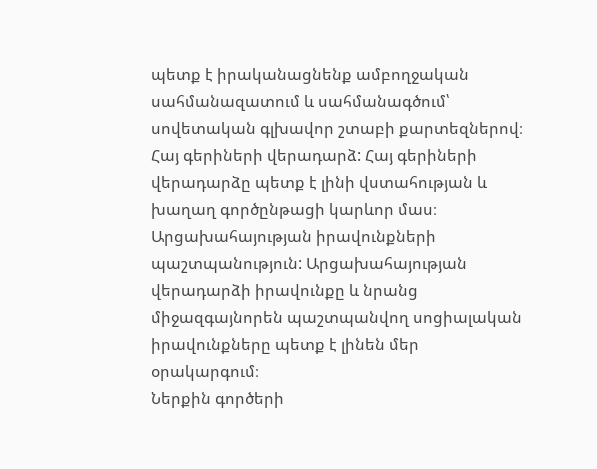պետք է իրականացնենք ամբողջական սահմանազատում և սահմանագծում՝ սովետական գլխավոր շտաբի քարտեզներով։
Հայ գերիների վերադարձ: Հայ գերիների վերադարձը պետք է լինի վստահության և խաղաղ գործընթացի կարևոր մաս։
Արցախահայության իրավունքների պաշտպանություն: Արցախահայության վերադարձի իրավունքը և նրանց միջազգայնորեն պաշտպանվող սոցիալական իրավունքները պետք է լինեն մեր օրակարգում։
Ներքին գործերի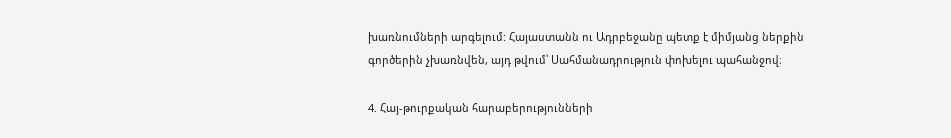խառնումների արգելում: Հայաստանն ու Ադրբեջանը պետք է միմյանց ներքին գործերին չխառնվեն, այդ թվում՝ Սահմանադրություն փոխելու պահանջով։

4. Հայ-թուրքական հարաբերությունների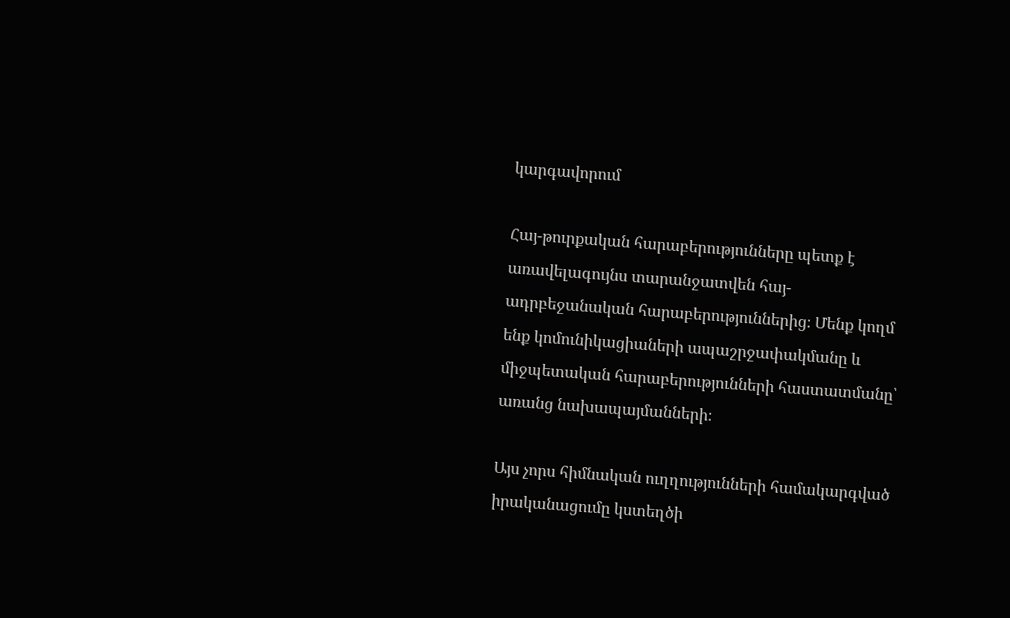կարգավորում

Հայ-թուրքական հարաբերությունները պետք է առավելագույնս տարանջատվեն հայ-ադրբեջանական հարաբերություններից։ Մենք կողմ ենք կոմունիկացիաների ապաշրջափակմանը և միջպետական հարաբերությունների հաստատմանը՝ առանց նախապայմանների։

Այս չորս հիմնական ուղղությունների համակարգված իրականացումը կստեղծի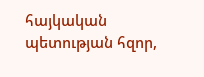հայկական պետության հզոր,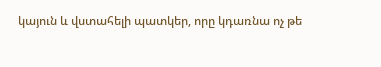կայուն և վստահելի պատկեր, որը կդառնա ոչ թե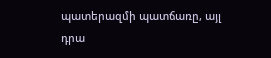պատերազմի պատճառը, այլ դրա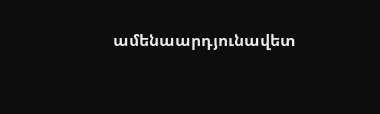ամենաարդյունավետ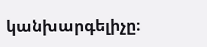կանխարգելիչը։